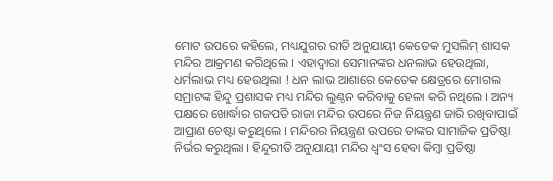ମୋଟ ଉପରେ କହିଲେ, ମଧ୍ୟଯୁଗର ରୀତି ଅନୁଯାୟୀ କେତେକ ମୁସଲିମ୍ ଶାସକ ମନ୍ଦିର ଆକ୍ରମଣ କରିଥିଲେ । ଏହାଦ୍ୱାରା ସେମାନଙ୍କର ଧନଲାଭ ହେଉଥିଲା, ଧର୍ମଲାଭ ମଧ୍ୟ ହେଉଥିଲା ! ଧନ ଲାଭ ଆଶାରେ କେତେକ କ୍ଷେତ୍ରରେ ମୋଗଲ ସମ୍ରାଟଙ୍କ ହିନ୍ଦୁ ପ୍ରଶାସକ ମଧ୍ୟ ମନ୍ଦିର ଲୁଣ୍ଠନ କରିବାକୁ ହେଳା କରି ନଥିଲେ । ଅନ୍ୟ ପକ୍ଷରେ ଖୋର୍ଦ୍ଧାର ଗଜପତି ରାଜା ମନ୍ଦିର ଉପରେ ନିଜ ନିୟନ୍ତ୍ରଣ ଜାରି ରଖିବାପାଇଁ ଆପ୍ରାଣ ଚେଷ୍ଟା କରୁଥିଲେ । ମନ୍ଦିରର ନିୟନ୍ତ୍ରଣ ଉପରେ ତାଙ୍କର ସାମାଜିକ ପ୍ରତିଷ୍ଠା ନିର୍ଭର କରୁଥିଲା । ହିନ୍ଦୁରୀତି ଅନୁଯାୟୀ ମନ୍ଦିର ଧ୍ୱଂସ ହେବା କିମ୍ବା ପ୍ରତିଷ୍ଠା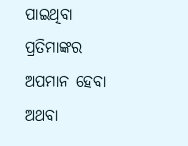ପାଇଥିବା ପ୍ରତିମାଙ୍କର ଅପମାନ ହେବା ଅଥବା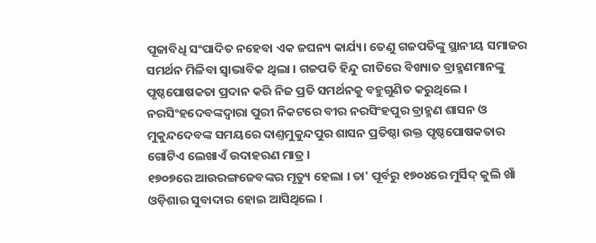ପୂଜାବିଧି ସଂପାଦିତ ନହେବା ଏକ ଜଘନ୍ୟ କାର୍ଯ୍ୟ। ତେଣୁ ଗଜପତିଙ୍କୁ ସ୍ଥାନୀୟ ସମାଜର ସମର୍ଥନ ମିଳିବା ସ୍ୱାଭାବିକ ଥିଲା । ଗଜପତି ହିନ୍ଦୁ ରୀତିରେ ବିଖ୍ୟାତ ବ୍ରାହ୍ମଣମାନଙ୍କୁ ପୃଷ୍ଠପୋଷକତା ପ୍ରଦାନ କରି ନିଜ ପ୍ରତି ସମର୍ଥନକୁ ବହୁଗୁଣିତ କରୁଥିଲେ । ନରସିଂହଦେବଙ୍କଦ୍ୱାରା ପୁରୀ ନିକଟରେ ବୀର ନରସିଂହପୁର ବ୍ରାହ୍ମଣ ଶାସନ ଓ ମୁକୁନ୍ଦଦେବଙ୍କ ସମୟରେ ଦାଣ୍ତମୁକୁନ୍ଦପୁର ଶାସନ ପ୍ରତିଷ୍ଠା ଉକ୍ତ ପୃଷ୍ଠପୋଷକତାର ଗୋଟିଏ ଲେଖାଏଁ ଉଦାହରଣ ମାତ୍ର ।
୧୭୦୭ରେ ଆଉରଙ୍ଗଜେବଙ୍କର ମୃତ୍ୟୁ ହେଲା । ତା' ପୂର୍ବରୁ ୧୭୦୪ରେ ମୁର୍ସିଦ୍ କୁଲି ଖାଁ ଓଡ଼ିଶାର ସୁବାଦାର ହୋଇ ଆସିଥିଲେ ।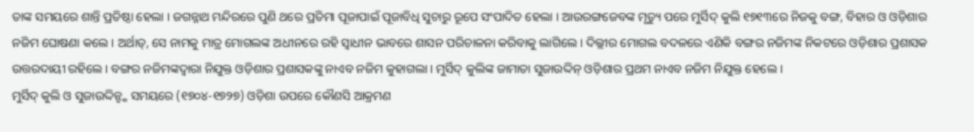ତାଙ୍କ ସମୟରେ ଶାନ୍ତି ପ୍ରତିଷ୍ଠା ହେଲା । ଜଗନ୍ନାଥ ମନ୍ଦିରରେ ପୁଣି ଥରେ ପ୍ରତିମା ପୂଜାପାଇଁ ପୂଜାବିଧି ସୁଚାରୁ ରୂପେ ସଂପାଦିତ ହେଲା । ଆଉରଙ୍ଗଜେବଙ୍କ ମୃତ୍ୟୁ ପରେ ମୁର୍ସିଦ୍ କୁଲି ୧୭୧୩ରେ ନିଜକୁ ବଙ୍ଗ, ବିହାର ଓ ଓଡ଼ିଶାର ନଜିମ ଘୋଷଣା କଲେ । ଅର୍ଥାତ୍, ସେ ନାମକୁ ମାତ୍ର ମୋଗଲଙ୍କ ଅଧୀନରେ ରହି ସ୍ୱାଧୀନ ଭାବରେ ଶାସନ ପରିଚାଳନା କରିବାକୁ ଲାଗିଲେ । ଦିଲ୍ଲୀର ମୋଗଲ ବଦଳରେ ଏଣିକି ବଙ୍ଗର ନଜିମଙ୍କ ନିକଟରେ ଓଡ଼ିଶାର ପ୍ରଶାସକ ଉତ୍ତରଦାୟୀ ରହିଲେ । ବଙ୍ଗର ନଜିମଙ୍କଦ୍ୱାରା ନିଯୁକ୍ତ ଓଡ଼ିଶାର ପ୍ରଶାସକଙ୍କୁ ନାଏବ ନଜିମ କୁହାଗଲା । ମୁର୍ସିଦ୍ କୁଲିଙ୍କ ଜାମାତା ସୁଜାଉଦ୍ଦିନ୍ ଓଡ଼ିଶାର ପ୍ରଥମ ନାଏବ ନଜିମ ନିଯୁକ୍ତ ହେଲେ ।
ମୁର୍ସିଦ୍ କୁଲି ଓ ସୁଜାଉଦ୍ଦିନ୍ଙ୍କ ସମୟରେ (୧୭୦୪-୧୭୨୭) ଓଡ଼ିଶା ଉପରେ କୌଣସି ଆକ୍ରମଣ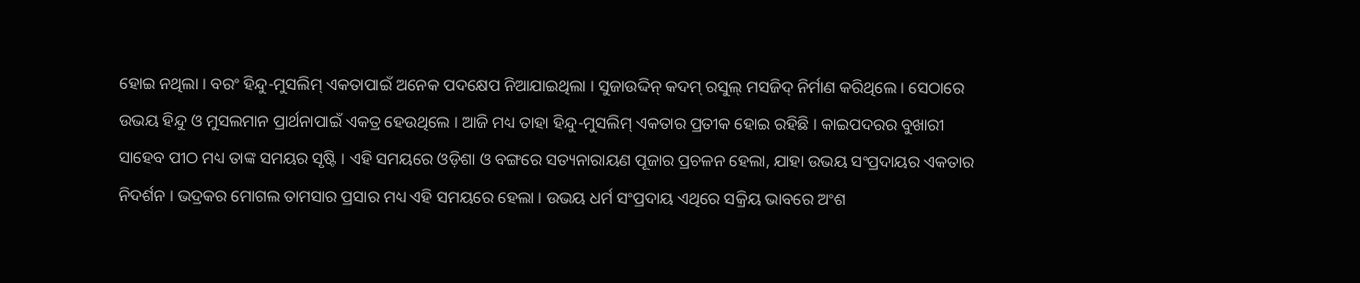ହୋଇ ନଥିଲା । ବରଂ ହିନ୍ଦୁ-ମୁସଲିମ୍ ଏକତାପାଇଁ ଅନେକ ପଦକ୍ଷେପ ନିଆଯାଇଥିଲା । ସୁଜାଉଦ୍ଦିନ୍ କଦମ୍ ରସୁଲ୍ ମସଜିଦ୍ ନିର୍ମାଣ କରିଥିଲେ । ସେଠାରେ ଉଭୟ ହିନ୍ଦୁ ଓ ମୁସଲମାନ ପ୍ରାର୍ଥନାପାଇଁ ଏକତ୍ର ହେଉଥିଲେ । ଆଜି ମଧ୍ୟ ତାହା ହିନ୍ଦୁ-ମୁସଲିମ୍ ଏକତାର ପ୍ରତୀକ ହୋଇ ରହିଛି । କାଇପଦରର ବୁଖାରୀ ସାହେବ ପୀଠ ମଧ୍ୟ ତାଙ୍କ ସମୟର ସୃଷ୍ଟି । ଏହି ସମୟରେ ଓଡ଼ିଶା ଓ ବଙ୍ଗରେ ସତ୍ୟନାରାୟଣ ପୂଜାର ପ୍ରଚଳନ ହେଲା, ଯାହା ଉଭୟ ସଂପ୍ରଦାୟର ଏକତାର ନିଦର୍ଶନ । ଭଦ୍ରକର ମୋଗଲ ତାମସାର ପ୍ରସାର ମଧ୍ୟ ଏହି ସମୟରେ ହେଲା । ଉଭୟ ଧର୍ମ ସଂପ୍ରଦାୟ ଏଥିରେ ସକ୍ରିୟ ଭାବରେ ଅଂଶ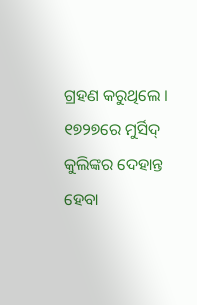ଗ୍ରହଣ କରୁଥିଲେ ।
୧୭୨୭ରେ ମୁର୍ସିଦ୍ କୁଲିଙ୍କର ଦେହାନ୍ତ ହେବା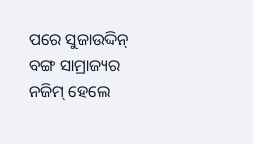ପରେ ସୁଜାଉଦ୍ଦିନ୍ ବଙ୍ଗ ସାମ୍ରାଜ୍ୟର ନଜିମ୍ ହେଲେ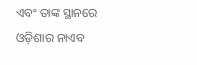ଏବଂ ତାଙ୍କ ସ୍ଥାନରେ ଓଡ଼ିଶାର ନାଏବ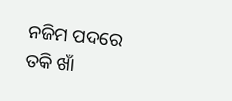ନଜିମ ପଦରେ ତକି ଖାଁ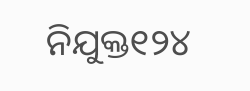ନିଯୁକ୍ତ୧୨୪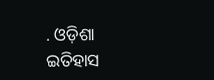. ଓଡ଼ିଶା ଇତିହାସ